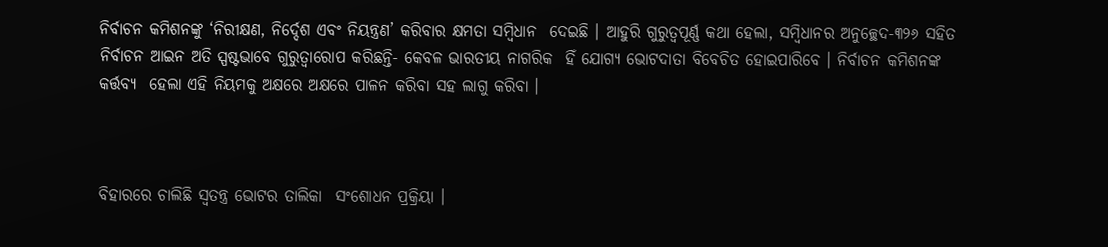ନିର୍ବାଚନ କମିଶନଙ୍କୁ ‘ନିରୀକ୍ଷଣ, ନିର୍ଦ୍ଦେଶ ଏବଂ ନିୟନ୍ତ୍ରଣ’ କରିବାର କ୍ଷମତା ସମ୍ବିଧାନ  ଦେଇଛି । ଆହୁରି ଗୁରୁତ୍ୱପୂର୍ଣ୍ଣ କଥା ହେଲା, ସମ୍ବିଧାନର ଅନୁଚ୍ଛେଦ-୩୨୬ ସହିତ  ନିର୍ବାଚନ ଆଇନ ଅତି ସ୍ପଷ୍ଟଭାବେ ଗୁରୁତ୍ୱାରୋପ କରିଛନ୍ତି- କେବଳ ଭାରତୀୟ ନାଗରିକ  ହିଁ ଯୋଗ୍ୟ ଭୋଟଦାତା ବିବେଚିତ ହୋଇପାରିବେ । ନିର୍ବାଚନ କମିଶନଙ୍କ କର୍ତ୍ତବ୍ୟ  ହେଲା ଏହି ନିୟମକୁ ଅକ୍ଷରେ ଅକ୍ଷରେ ପାଳନ କରିବା ସହ ଲାଗୁ କରିବା ।



ବିହାରରେ ଚାଲିଛି ସ୍ୱତନ୍ତ୍ର ଭୋଟର ତାଲିକା  ସଂଶୋଧନ ପ୍ରକ୍ରିୟା ।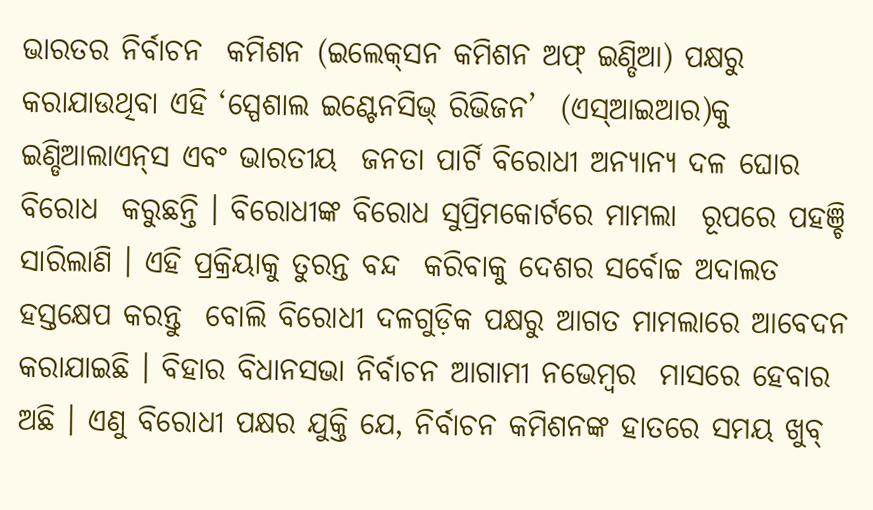ଭାରତର ନିର୍ବାଚନ  କମିଶନ (ଇଲେକ୍‌ସନ କମିଶନ ଅଫ୍‌ ଇଣ୍ଡିଆ) ପକ୍ଷରୁ  କରାଯାଉଥିବା ଏହି ‘ସ୍ପେଶାଲ ଇଣ୍ଟେନସିଭ୍‌ ରିଭିଜନ’  (ଏସ୍‌ଆଇଆର)କୁ ଇଣ୍ଡିଆଲାଏନ୍‌ସ ଏବଂ ଭାରତୀୟ  ଜନତା ପାର୍ଟି ବିରୋଧୀ ଅନ୍ୟାନ୍ୟ ଦଳ ଘୋର ବିରୋଧ  କରୁଛନ୍ତି । ବିରୋଧୀଙ୍କ ବିରୋଧ ସୁପ୍ରିମକୋର୍ଟରେ ମାମଲା  ରୂପରେ ପହଞ୍ଚି ସାରିଲାଣି । ଏହି ପ୍ରକ୍ରିୟାକୁ ତୁରନ୍ତ ବନ୍ଦ  କରିବାକୁ ଦେଶର ସର୍ବୋଚ୍ଚ ଅଦାଲତ ହସ୍ତକ୍ଷେପ କରନ୍ତୁ  ବୋଲି ବିରୋଧୀ ଦଳଗୁଡ଼ିକ ପକ୍ଷରୁ ଆଗତ ମାମଲାରେ ଆବେଦନ କରାଯାଇଛି । ବିହାର ବିଧାନସଭା ନିର୍ବାଚନ ଆଗାମୀ ନଭେମ୍ବର  ମାସରେ ହେବାର ଅଛି । ଏଣୁ ବିରୋଧୀ ପକ୍ଷର ଯୁକ୍ତି ଯେ, ନିର୍ବାଚନ କମିଶନଙ୍କ ହାତରେ ସମୟ ଖୁବ୍‌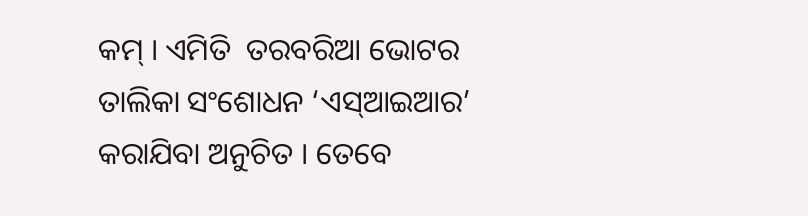କମ୍‌ । ଏମିତି  ତରବରିଆ ଭୋଟର ତାଲିକା ସଂଶୋଧନ ‘ଏସ୍‌ଆଇଆର’  କରାଯିବା ଅନୁଚିତ । ତେବେ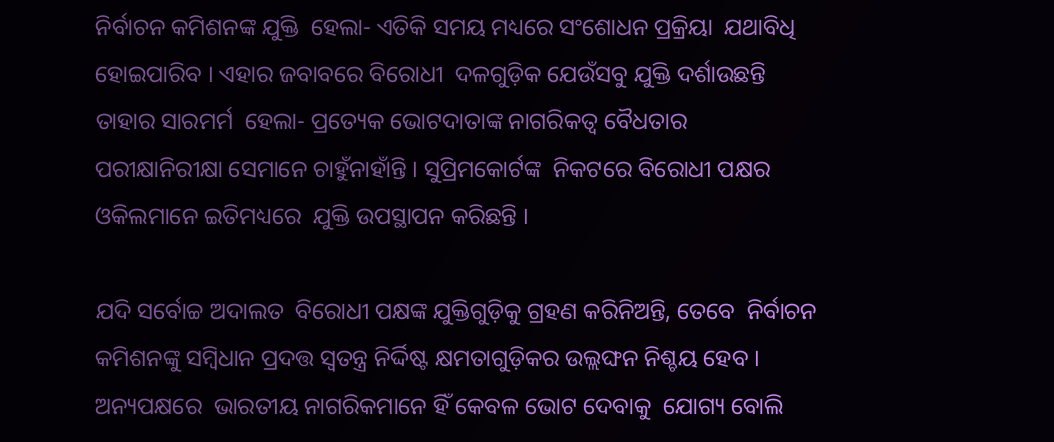ନିର୍ବାଚନ କମିଶନଙ୍କ ଯୁକ୍ତି  ହେଲା- ଏତିକି ସମୟ ମଧ୍ୟରେ ସଂଶୋଧନ ପ୍ରକ୍ରିୟା  ଯଥାବିଧି ହୋଇପାରିବ । ଏହାର ଜବାବରେ ବିରୋଧୀ  ଦଳଗୁଡ଼ିକ ଯେଉଁସବୁ ଯୁକ୍ତି ଦର୍ଶାଉଛନ୍ତି ତାହାର ସାରମର୍ମ  ହେଲା- ପ୍ରତ୍ୟେକ ଭୋଟଦାତାଙ୍କ ନାଗରିକତ୍ୱ ବୈଧତାର   ପରୀକ୍ଷାନିରୀକ୍ଷା ସେମାନେ ଚାହୁଁନାହାଁନ୍ତି । ସୁପ୍ରିମକୋର୍ଟଙ୍କ  ନିକଟରେ ବିରୋଧୀ ପକ୍ଷର ଓକିଲମାନେ ଇତିମଧ୍ୟରେ  ଯୁକ୍ତି ଉପସ୍ଥାପନ କରିଛନ୍ତି ।

ଯଦି ସର୍ବୋଚ୍ଚ ଅଦାଲତ  ବିରୋଧୀ ପକ୍ଷଙ୍କ ଯୁକ୍ତିଗୁଡ଼ିକୁ ଗ୍ରହଣ କରିନିଅନ୍ତି, ତେବେ  ନିର୍ବାଚନ କମିଶନଙ୍କୁ ସମ୍ବିଧାନ ପ୍ରଦତ୍ତ ସ୍ୱତନ୍ତ୍ର ନିର୍ଦ୍ଦିଷ୍ଟ କ୍ଷମତାଗୁଡ଼ିକର ଉଲ୍ଲଙ୍ଘନ ନିଶ୍ଚୟ ହେବ । ଅନ୍ୟପକ୍ଷରେ  ଭାରତୀୟ ନାଗରିକମାନେ ହିଁ କେବଳ ଭୋଟ ଦେବାକୁ  ଯୋଗ୍ୟ ବୋଲି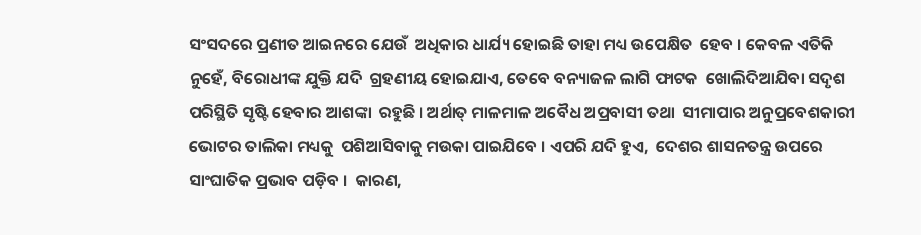ସଂସଦରେ ପ୍ରଣୀତ ଆଇନରେ ଯେଉଁ  ଅଧିକାର ଧାର୍ଯ୍ୟ ହୋଇଛି ତାହା ମଧ୍ୟ ଉପେକ୍ଷିତ  ହେବ । କେବଳ ଏତିକି ନୁହେଁ, ବିରୋଧୀଙ୍କ ଯୁକ୍ତି ଯଦି  ଗ୍ରହଣୀୟ ହୋଇଯାଏ, ତେବେ ବନ୍ୟାଜଳ ଲାଗି ଫାଟକ  ଖୋଲିଦିଆଯିବା ସଦୃଶ ପରିସ୍ଥିତି ସୃଷ୍ଟି ହେବାର ଆଶଙ୍କା  ରହୁଛି । ଅର୍ଥାତ୍‌ ମାଳମାଳ ଅବୈଧ ଅପ୍ରବାସୀ ତଥା  ସୀମାପାର ଅନୁପ୍ରବେଶକାରୀ ଭୋଟର ତାଲିକା ମଧ୍ୟକୁ  ପଶିଆସିବାକୁ ମଉକା ପାଇଯିବେ । ଏପରି ଯଦି ହୁଏ,  ଦେଶର ଶାସନତନ୍ତ୍ର ଉପରେ ସାଂଘାତିକ ପ୍ରଭାବ ପଡ଼ିବ ।  କାରଣ,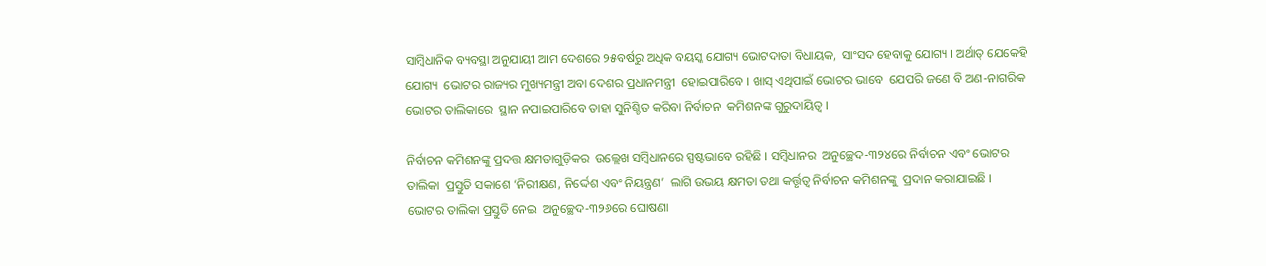ସାମ୍ବିଧାନିକ ବ୍ୟବସ୍ଥା ଅନୁଯାୟୀ ଆମ ଦେଶରେ ୨୫ବର୍ଷରୁ ଅଧିକ ବୟସ୍କ ଯୋଗ୍ୟ ଭୋଟଦାତା ବିଧାୟକ,  ସାଂସଦ ହେବାକୁ ଯୋଗ୍ୟ । ଅର୍ଥାତ୍‌ ଯେକେହି ଯୋଗ୍ୟ  ଭୋଟର ରାଜ୍ୟର ମୁଖ୍ୟମନ୍ତ୍ରୀ ଅବା ଦେଶର ପ୍ରଧାନମନ୍ତ୍ରୀ  ହୋଇପାରିବେ । ଖାସ୍‌ ଏଥିପାଇଁ ଭୋଟର ଭାବେ  ଯେପରି ଜଣେ ବି ଅଣ-ନାଗରିକ ଭୋଟର ତାଲିକାରେ  ସ୍ଥାନ ନପାଇପାରିବେ ତାହା ସୁନିଶ୍ଚିତ କରିବା ନିର୍ବାଚନ  କମିଶନଙ୍କ ଗୁରୁଦାୟିତ୍ୱ ।

ନିର୍ବାଚନ କମିଶନଙ୍କୁ ପ୍ରଦତ୍ତ କ୍ଷମତାଗୁଡ଼ିକର  ଉଲ୍ଲେଖ ସମ୍ବିଧାନରେ ସ୍ପଷ୍ଟଭାବେ ରହିଛି । ସମ୍ବିଧାନର  ଅନୁଚ୍ଛେଦ-୩୨୪ରେ ନିର୍ବାଚନ ଏବଂ ଭୋଟର ତାଲିକା  ପ୍ରସ୍ତୁତି ସକାଶେ ‘ନିରୀକ୍ଷଣ, ନିର୍ଦ୍ଦେଶ ଏବଂ ନିୟନ୍ତ୍ରଣ’  ଲାଗି ଉଭୟ କ୍ଷମତା ତଥା କର୍ତ୍ତୃତ୍ୱ ନିର୍ବାଚନ କମିଶନଙ୍କୁ  ପ୍ରଦାନ କରାଯାଇଛି । ଭୋଟର ତାଲିକା ପ୍ରସ୍ତୁତି ନେଇ  ଅନୁଚ୍ଛେଦ-୩୨୬ରେ ଘୋଷଣା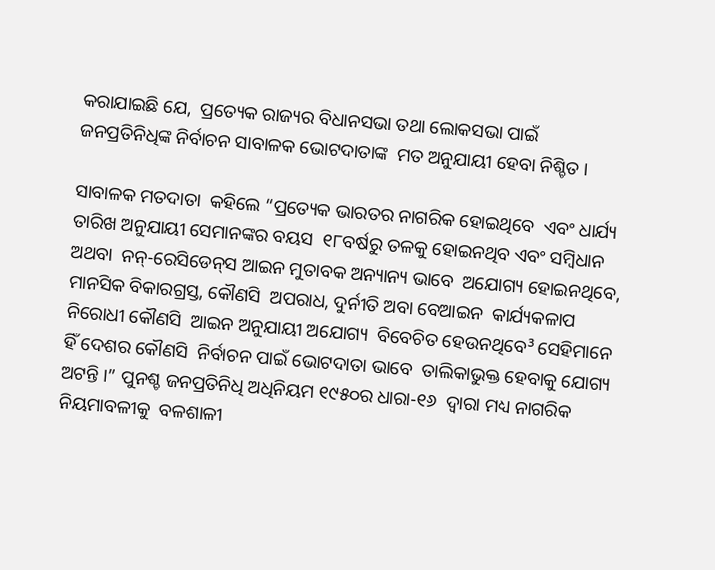କରାଯାଇଛି ଯେ,  ପ୍ରତ୍ୟେକ ରାଜ୍ୟର ବିଧାନସଭା ତଥା ଲୋକସଭା ପାଇଁ  ଜନପ୍ରତିନିଧିଙ୍କ ନିର୍ବାଚନ ସାବାଳକ ଭୋଟଦାତାଙ୍କ  ମତ ଅନୁଯାୟୀ ହେବା ନିଶ୍ଚିତ ।

ସାବାଳକ ମତଦାତା  କହିଲେ “ପ୍ରତ୍ୟେକ ଭାରତର ନାଗରିକ ହୋଇଥିବେ  ଏବଂ ଧାର୍ଯ୍ୟ ତାରିଖ ଅନୁଯାୟୀ ସେମାନଙ୍କର ବୟସ  ୧୮ବର୍ଷରୁ ତଳକୁ ହୋଇନଥିବ ଏବଂ ସମ୍ବିଧାନ ଅଥବା  ନନ୍‌-ରେସିଡେନ୍‌ସ ଆଇନ ମୁତାବକ ଅନ୍ୟାନ୍ୟ ଭାବେ  ଅଯୋଗ୍ୟ ହୋଇନଥିବେ,  ମାନସିକ ବିକାରଗ୍ରସ୍ତ, କୌଣସି  ଅପରାଧ, ଦୁର୍ନୀତି ଅବା ବେଆଇନ  କାର୍ଯ୍ୟକଳାପ ନିରୋଧୀ କୌଣସି  ଆଇନ ଅନୁଯାୟୀ ଅଯୋଗ୍ୟ  ବିବେଚିତ ହେଉନଥିବେ³ ସେହିମାନେ ହିଁ ଦେଶର କୌଣସି  ନିର୍ବାଚନ ପାଇଁ ଭୋଟଦାତା ଭାବେ  ତାଲିକାଭୁକ୍ତ ହେବାକୁ ଯୋଗ୍ୟ  ଅଟନ୍ତି ।” ପୁନଶ୍ଚ ଜନପ୍ରତିନିଧି ଅଧିନିୟମ ୧୯୫୦ର ଧାରା-୧୬  ଦ୍ୱାରା ମଧ୍ୟ ନାଗରିକ ନିୟମାବଳୀକୁ  ବଳଶାଳୀ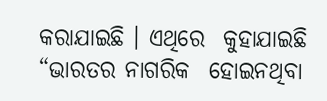କରାଯାଇଛି । ଏଥିରେ  କୁହାଯାଇଛି “ଭାରତର ନାଗରିକ  ହୋଇନଥିବା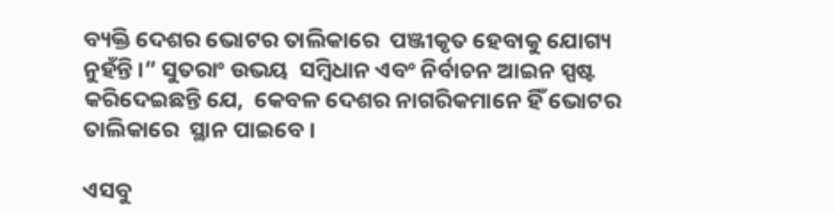ବ୍ୟକ୍ତି ଦେଶର ଭୋଟର ତାଲିକାରେ  ପଞ୍ଜୀକୃତ ହେବାକୁ ଯୋଗ୍ୟ ନୁହଁନ୍ତି ।” ସୁତରାଂ ଉଭୟ  ସମ୍ବିଧାନ ଏବଂ ନିର୍ବାଚନ ଆଇନ ସ୍ପଷ୍ଟ କରିଦେଇଛନ୍ତି ଯେ,  କେବଳ ଦେଶର ନାଗରିକମାନେ ହିଁ ଭୋଟର ତାଲିକାରେ  ସ୍ଥାନ ପାଇବେ ।

ଏସବୁ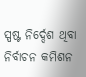ସ୍ପଷ୍ଟ ନିର୍ଦ୍ଦେଶ ଥିବା ନିର୍ବାଚନ କମିଶନ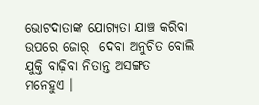ଭୋଟଦାତାଙ୍କ ଯୋଗ୍ୟତା ଯାଞ୍ଚ କରିବା ଉପରେ ଜୋର୍‌  ଦେବା ଅନୁଚିତ ବୋଲି ଯୁକ୍ତି ବାଢ଼ିବା ନିତାନ୍ତ ଅସଙ୍ଗତ  ମନେହୁଏ ।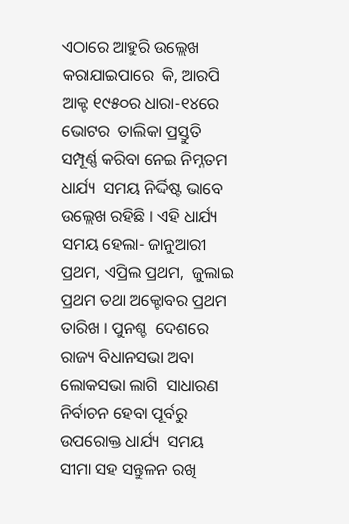ଏଠାରେ ଆହୁରି ଉଲ୍ଲେଖ କରାଯାଇପାରେ  କି, ଆରପି ଆକ୍ଟ ୧୯୫୦ର ଧାରା-୧୪ରେ ଭୋଟର  ତାଲିକା ପ୍ରସ୍ତୁତି ସମ୍ପୂର୍ଣ୍ଣ କରିବା ନେଇ ନିମ୍ନତମ ଧାର୍ଯ୍ୟ  ସମୟ ନିର୍ଦ୍ଦିଷ୍ଟ ଭାବେ ଉଲ୍ଲେଖ ରହିଛି । ଏହି ଧାର୍ଯ୍ୟ  ସମୟ ହେଲା- ଜାନୁଆରୀ ପ୍ରଥମ, ଏପ୍ରିଲ ପ୍ରଥମ,  ଜୁଲାଇ ପ୍ରଥମ ତଥା ଅକ୍ଟୋବର ପ୍ରଥମ ତାରିଖ । ପୁନଶ୍ଚ  ଦେଶରେ ରାଜ୍ୟ ବିଧାନସଭା ଅବା ଲୋକସଭା ଲାଗି  ସାଧାରଣ ନିର୍ବାଚନ ହେବା ପୂର୍ବରୁ ଉପରୋକ୍ତ ଧାର୍ଯ୍ୟ  ସମୟ ସୀମା ସହ ସନ୍ତୁଳନ ରଖି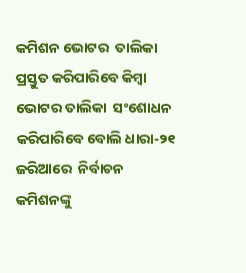କମିଶନ ଭୋଟର  ତାଲିକା ପ୍ରସ୍ତୁତ କରିପାରିବେ କିମ୍ବା ଭୋଟର ତାଲିକା  ସଂଶୋଧନ କରିପାରିବେ ବୋଲି ଧାରା-୨୧ ଜରିଆରେ  ନିର୍ବାଚନ କମିଶନଙ୍କୁ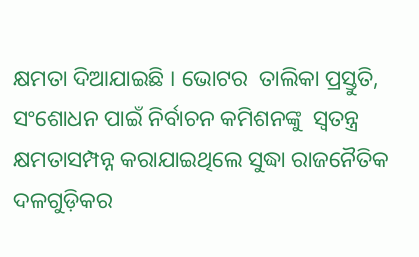କ୍ଷମତା ଦିଆଯାଇଛି । ଭୋଟର  ତାଲିକା ପ୍ରସ୍ତୁତି, ସଂଶୋଧନ ପାଇଁ ନିର୍ବାଚନ କମିଶନଙ୍କୁ  ସ୍ୱତନ୍ତ୍ର କ୍ଷମତାସମ୍ପନ୍ନ କରାଯାଇଥିଲେ ସୁଦ୍ଧା ରାଜନୈତିକ  ଦଳଗୁଡ଼ିକର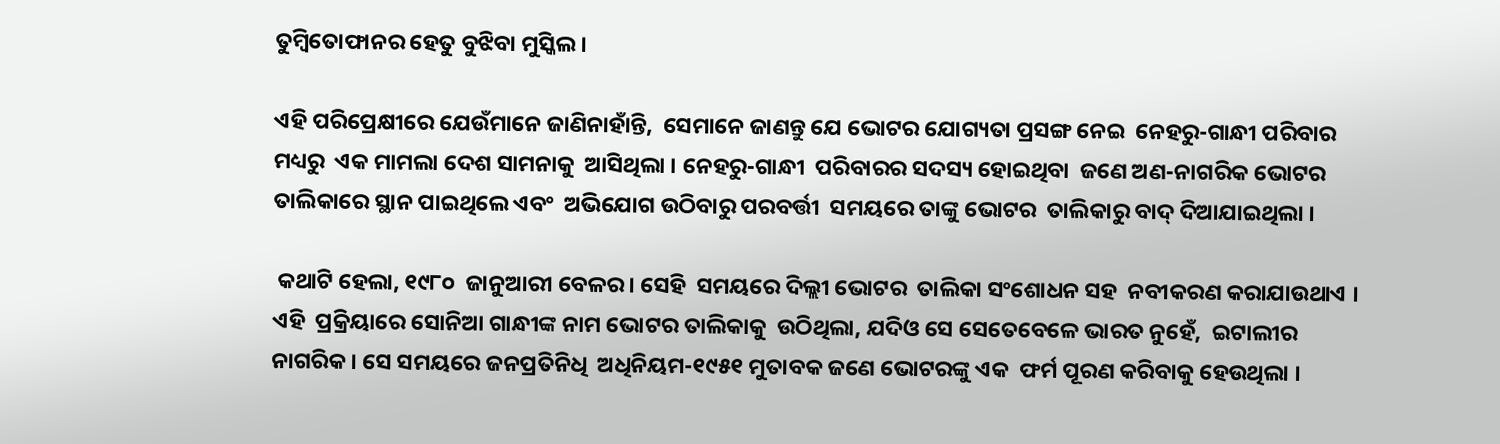ତୁମ୍ବିତୋଫାନର ହେତୁ ବୁଝିବା ମୁସ୍କିଲ ।

ଏହି ପରିପ୍ରେକ୍ଷୀରେ ଯେଉଁମାନେ ଜାଣିନାହାଁନ୍ତି,  ସେମାନେ ଜାଣନ୍ତୁ ଯେ ଭୋଟର ଯୋଗ୍ୟତା ପ୍ରସଙ୍ଗ ନେଇ  ନେହରୁ-ଗାନ୍ଧୀ ପରିବାର ମଧ୍ୟରୁ  ଏକ ମାମଲା ଦେଶ ସାମନାକୁ  ଆସିଥିଲା । ନେହରୁ-ଗାନ୍ଧୀ  ପରିବାରର ସଦସ୍ୟ ହୋଇଥିବା  ଜଣେ ଅଣ-ନାଗରିକ ଭୋଟର ତାଲିକାରେ ସ୍ଥାନ ପାଇଥିଲେ ଏବଂ  ଅଭିଯୋଗ ଉଠିବାରୁ ପରବର୍ତ୍ତୀ  ସମୟରେ ତାଙ୍କୁ ଭୋଟର  ତାଲିକାରୁ ବାଦ୍‌ ଦିଆଯାଇଥିଲା ।

 କଥାଟି ହେଲା, ୧୯୮୦  ଜାନୁଆରୀ ବେଳର । ସେହି  ସମୟରେ ଦିଲ୍ଲୀ ଭୋଟର  ତାଲିକା ସଂଶୋଧନ ସହ  ନବୀକରଣ କରାଯାଉଥାଏ । ଏହି  ପ୍ରକ୍ରିୟାରେ ସୋନିଆ ଗାନ୍ଧୀଙ୍କ ନାମ ଭୋଟର ତାଲିକାକୁ  ଉଠିଥିଲା, ଯଦିଓ ସେ ସେତେବେଳେ ଭାରତ ନୁହେଁ,  ଇଟାଲୀର ନାଗରିକ । ସେ ସମୟରେ ଜନପ୍ରତିନିଧି  ଅଧିନିୟମ-୧୯୫୧ ମୁତାବକ ଜଣେ ଭୋଟରଙ୍କୁ ଏକ  ଫର୍ମ ପୂରଣ କରିବାକୁ ହେଉଥିଲା ।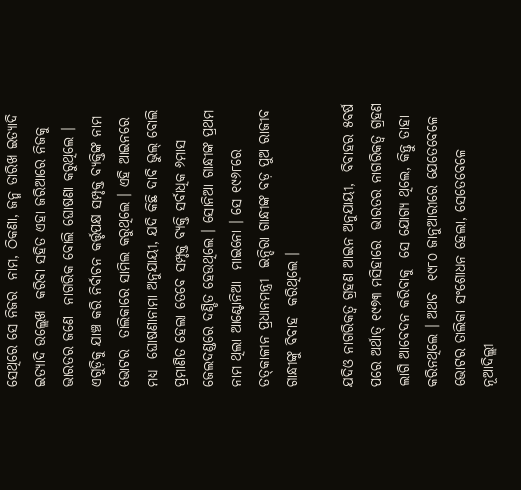ସେଥିରେ ସେ ନିଜର  ନାମ, ଠିକଣା, ଜନ୍ମ ତାରିଖ ଇତ୍ୟାଦି ଇତ୍ୟାଦି ଉଲ୍ଲେଖ  କରିବା ସହିତ ଏହା ଜରିଆରେ ନିଜକୁ ଭାରତର ଜଣେ  ନାଗରିକ ବୋଲି ଘୋଷଣା କରୁଥିଲେ । ଏଗୁଡ଼ିକୁ ଯାଞ୍ଚ କରି ନିର୍ବାଚନ କର୍ତ୍ତୃପକ୍ଷ ସମ୍ପୃକ୍ତ ବ୍ୟକ୍ତିଙ୍କ ନାମ ଭୋଟର  ତାଲିକାରେ ସାମିଲ କରୁଥିଲେ । ଏହି ଆଇନରେ ମଧ୍ୟ  ଘୋଷଣାନାମା ଅନୁଯାୟୀ, ଯଦି କିଛି ଦାବି ଭୁଲ୍‌ ବୋଲି  ପ୍ରମାଣିତ ହେଲା ତେବେ ସମ୍ପୃକ୍ତ ବ୍ୟକ୍ତି ସର୍ବାଧିକ ୬ମାସ ଜେଲଦଣ୍ଡରେ ଦଣ୍ଡିତ ହେଉଥିଲେ । ସୋନିଆ ଗାନ୍ଧୀଙ୍କ ପ୍ରଥମ ନାମ ଥିଲା ଆଣ୍ଟୋନିଆ  ମାଇନୋ । ସେ ୧୯୬୮ରେ ତତ୍‌କାଳୀନ ପ୍ରଧାନମନ୍ତ୍ରୀ  ଇନ୍ଦିରା ଗାନ୍ଧୀଙ୍କ ବଡ଼ ପୁଅ ରାଜୀବ ଗାନ୍ଧୀଙ୍କୁ ବିବାହ  କରିଥିଲେ ।

ଯଦିଓ ନାଗରିକତ୍ୱ ଗ୍ରହଣ ଆଇନ ଅନୁଯାୟୀ,  ବିବାହର ୫ବର୍ଷ ପରେ ଅର୍ଥାତ୍‌ ୧୯୭୩ ମସିହାରେ  ଭାରତର ନାଗରିକତ୍ୱ ଗ୍ରହଣ ଲାଗି ଆବେଦନ କରିବାକୁ  ସେ ଯୋଗ୍ୟ ଥିଲେ, କିନ୍ତୁ ତାହା କରିନଥିଲେ । ଅଥଚ  ୧୯୮୦ ଜାନୁଆରୀରେ ଯେତେବେଳେ ଭୋଟର ତାଲିକା ସଂଶୋଧନ ହେଲା, ସେତେବେଳେ ନୂଆଦିଲ୍ଲୀ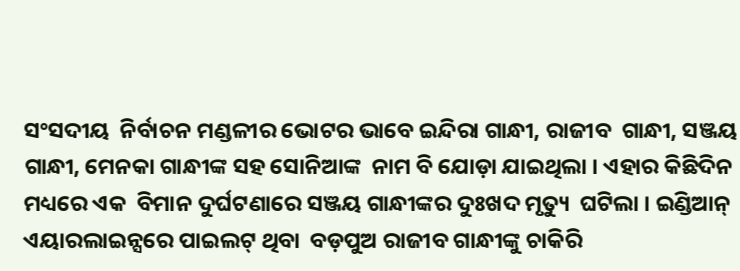ସଂସଦୀୟ  ନିର୍ବାଚନ ମଣ୍ଡଳୀର ଭୋଟର ଭାବେ ଇନ୍ଦିରା ଗାନ୍ଧୀ, ରାଜୀବ  ଗାନ୍ଧୀ, ସଞ୍ଜୟ ଗାନ୍ଧୀ, ମେନକା ଗାନ୍ଧୀଙ୍କ ସହ ସୋନିଆଙ୍କ  ନାମ ବି ଯୋଡ଼ା ଯାଇଥିଲା । ଏହାର କିଛିଦିନ ମଧ୍ୟରେ ଏକ  ବିମାନ ଦୁର୍ଘଟଣାରେ ସଞ୍ଜୟ ଗାନ୍ଧୀଙ୍କର ଦୁଃଖଦ ମୃତ୍ୟୁ  ଘଟିଲା । ଇଣ୍ଡିଆନ୍‌ ଏୟାରଲାଇନ୍ସରେ ପାଇଲଟ୍‌ ଥିବା  ବଡ଼ପୁଅ ରାଜୀବ ଗାନ୍ଧୀଙ୍କୁ ଚାକିରି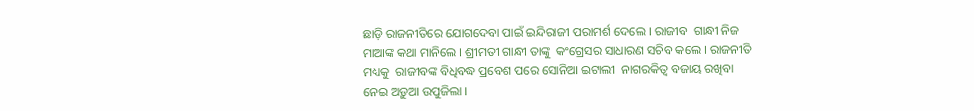ଛାଡ଼ି ରାଜନୀତିରେ ଯୋଗଦେବା ପାଇଁ ଇନ୍ଦିରାଜୀ ପରାମର୍ଶ ଦେଲେ । ରାଜୀବ  ଗାନ୍ଧୀ ନିଜ ମାଆଙ୍କ କଥା ମାନିଲେ । ଶ୍ରୀମତୀ ଗାନ୍ଧୀ ତାଙ୍କୁ  କଂଗ୍ରେସର ସାଧାରଣ ସଚିବ କଲେ । ରାଜନୀତି ମଧ୍ୟକୁ  ରାଜୀବଙ୍କ ବିଧିବଦ୍ଧ ପ୍ରବେଶ ପରେ ସୋନିଆ ଇଟାଲୀ  ନାଗରକିତ୍ୱ ବଜାୟ ରଖିବା ନେଇ ଅଡ଼ୁଆ ଉପୁଜିଲା ।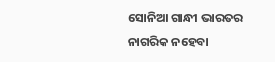ସୋନିଆ ଗାନ୍ଧୀ ଭାରତର ନାଗରିକ ନହେବା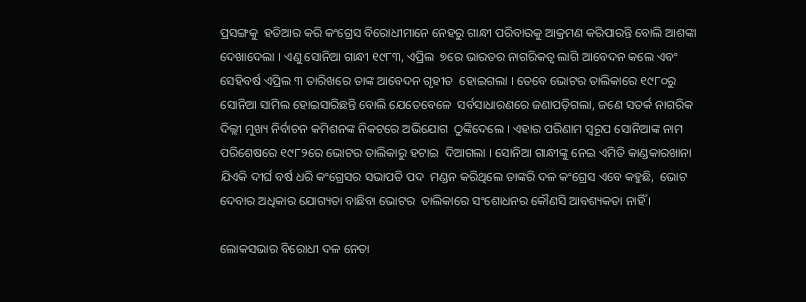ପ୍ରସଙ୍ଗକୁ  ହତିଆର କରି କଂଗ୍ରେସ ବିରୋଧୀମାନେ ନେହରୁ ଗାନ୍ଧୀ ପରିବାରକୁ ଆକ୍ରମଣ କରିପାରନ୍ତି ବୋଲି ଆଶଙ୍କା  ଦେଖାଦେଲା । ଏଣୁ ସୋନିଆ ଗାନ୍ଧୀ ୧୯୮୩, ଏପ୍ରିଲ  ୭ରେ ଭାରତର ନାଗରିକତ୍ୱ ଲାଗି ଆବେଦନ କଲେ ଏବଂ  ସେହିବର୍ଷ ଏପ୍ରିଲ ୩ ତାରିଖରେ ତାଙ୍କ ଆବେଦନ ଗୃହୀତ  ହୋଇଗଲା । ତେବେ ଭୋଟର ତାଲିକାରେ ୧୯୮୦ରୁ  ସୋନିଆ ସାମିଲ ହୋଇସାରିଛନ୍ତି ବୋଲି ଯେତେବେଳେ  ସର୍ବସାଧାରଣରେ ଜଣାପଡ଼ିଗଲା, ଜଣେ ସତର୍କ ନାଗରିକ  ଦିଲ୍ଲୀ ମୁଖ୍ୟ ନିର୍ବାଚନ କମିଶନଙ୍କ ନିକଟରେ ଅଭିଯୋଗ  ଠୁଙ୍କିଦେଲେ । ଏହାର ପରିଣାମ ସ୍ୱରୂପ ସୋନିଆଙ୍କ ନାମ  ପରିଶେଷରେ ୧୯୮୨ରେ ଭୋଟର ତାଲିକାରୁ ହଟାଇ  ଦିଆଗଲା । ସୋନିଆ ଗାନ୍ଧୀଙ୍କୁ ନେଇ ଏମିତି କାଣ୍ଡକାରଖାନା  ଯିଏକି ଦୀର୍ଘ ବର୍ଷ ଧରି କଂଗ୍ରେସର ସଭାପତି ପଦ  ମଣ୍ଡନ କରିଥିଲେ ତାଙ୍କରି ଦଳ କଂଗ୍ରେସ ଏବେ କହୁଛି,  ଭୋଟ ଦେବାର ଅଧିକାର ଯୋଗ୍ୟତା ବାଛିବା ଭୋଟର  ତାଲିକାରେ ସଂଶୋଧନର କୌଣସି ଆବଶ୍ୟକତା ନାହିଁ ।

ଲୋକସଭାର ବିରୋଧୀ ଦଳ ନେତା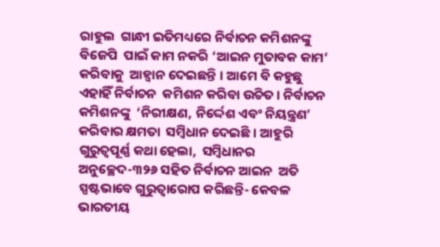ରାହୁଲ  ଗାନ୍ଧୀ ଇତିମଧ୍ୟରେ ନିର୍ବାଚନ କମିଶନଙ୍କୁ ବିଜେପି  ପାଇଁ କାମ ନକରି ‘ଆଇନ ମୁତାବକ କାମ’ କରିବାକୁ  ଆହ୍ୱାନ ଦେଇଛନ୍ତି । ଆମେ ବି କହୁଛୁ ଏହାହିଁ ନିର୍ବାଚନ  କମିଶନ କରିବା ଉଚିତ । ନିର୍ବାଚନ କମିଶନଙ୍କୁ  ‘ନିରୀକ୍ଷଣ, ନିର୍ଦ୍ଦେଶ ଏବଂ ନିୟନ୍ତ୍ରଣ’ କରିବାର କ୍ଷମତା  ସମ୍ବିଧାନ ଦେଇଛି । ଆହୁରି ଗୁରୁତ୍ୱପୂର୍ଣ୍ଣ କଥା ହେଲା,  ସମ୍ବିଧାନର ଅନୁଚ୍ଛେଦ-୩୨୬ ସହିତ ନିର୍ବାଚନ ଆଇନ  ଅତି ସ୍ପଷ୍ଟଭାବେ ଗୁରୁତ୍ୱାରୋପ କରିଛନ୍ତି- କେବଳ  ଭାରତୀୟ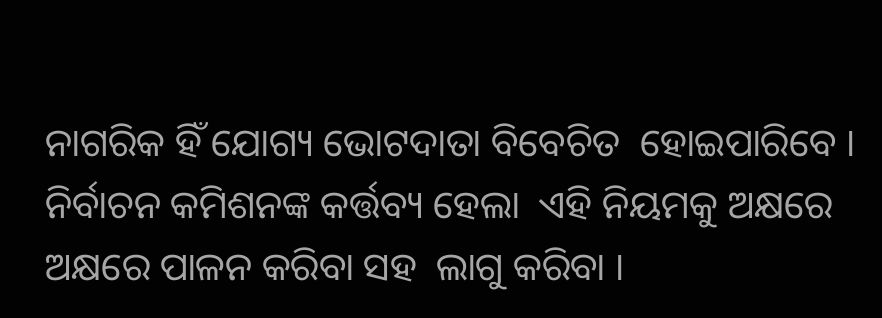ନାଗରିକ ହିଁ ଯୋଗ୍ୟ ଭୋଟଦାତା ବିବେଚିତ  ହୋଇପାରିବେ । ନିର୍ବାଚନ କମିଶନଙ୍କ କର୍ତ୍ତବ୍ୟ ହେଲା  ଏହି ନିୟମକୁ ଅକ୍ଷରେ ଅକ୍ଷରେ ପାଳନ କରିବା ସହ  ଲାଗୁ କରିବା ।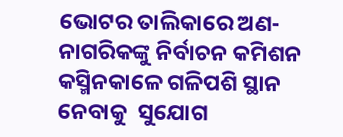ଭୋଟର ତାଲିକାରେ ଅଣ-ନାଗରିକଙ୍କୁ ନିର୍ବାଚନ କମିଶନ କସ୍ମିନକାଳେ ଗଳିପଶି ସ୍ଥାନ ନେବାକୁ  ସୁଯୋଗ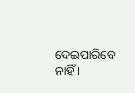ଦେଇପାରିବେ ନାହିଁ ।